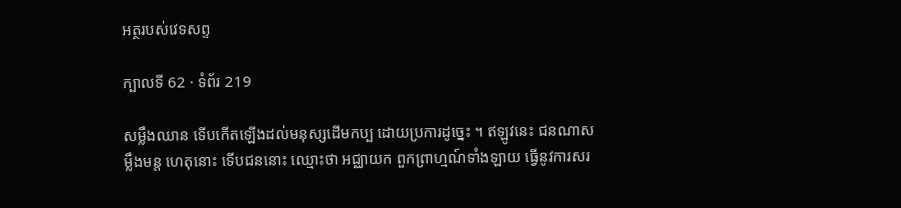អត្ថរបស់វេទសព្ទ

ក្បាលទី 62 · ទំព័រ 219

សម្លឹងឈាន ទើបកើតឡើងដល់មនុស្សដើមកប្ប ដោយប្រការដូច្នេះ ។ ឥឡូវនេះ ជនណាសម្លឹងមន្ត ហេតុនោះ ទើបជននោះ ឈ្មោះថា អជ្ឈាយក ពួកព្រាហ្មណ៍ទាំងឡាយ ធ្វើនូវការសរ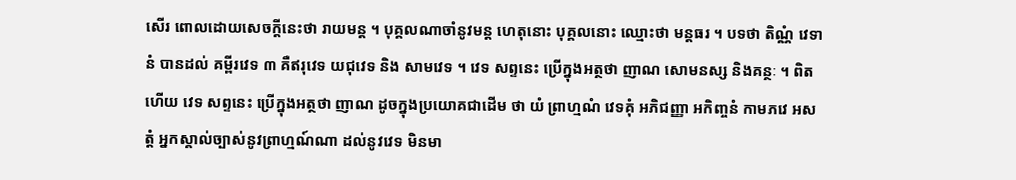សើរ ពោលដោយសេចក្តីនេះថា រាយមន្ត ។ បុគ្គលណាចាំនូវមន្ត ហេតុនោះ បុគ្គលនោះ ឈ្មោះថា មន្តធរ ។ បទថា តិណ្ណំ វេទានំ បានដល់ គម្ពីរវេទ ៣ គឺឥរុវេទ យជុវេទ និង សាមវេទ ។ វេទ សព្ទនេះ ប្រើក្នុងអត្ថថា ញាណ សោមនស្ស និងគន្ថៈ ។ ពិតហើយ វេទ សព្ទនេះ ប្រើក្នុងអត្ថថា ញាណ ដូចក្នុងប្រយោគជាដើម ថា យំ ព្រាហ្មណំ វេទគុំ អភិជញ្ញា អកិញ្ចនំ កាមភវេ អសត្តំ អ្នកស្គាល់ច្បាស់នូវព្រាហ្មណ៍ណា ដល់នូវវេទ មិនមា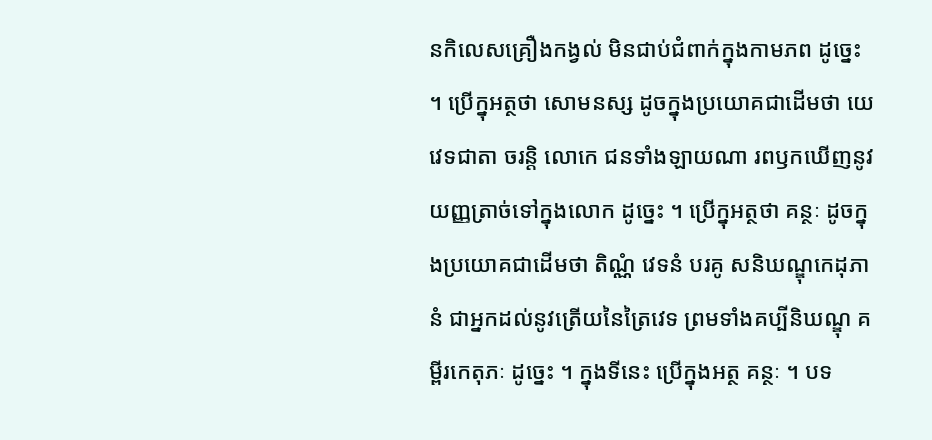នកិលេសគ្រឿងកង្វល់ មិនជាប់ជំពាក់ក្នុងកាមភព ដូច្នេះ ។ ប្រើក្នុអត្ថថា សោមនស្ស ដូចក្នុងប្រយោគជាដើមថា យេ វេទជាតា ចរន្តិ លោកេ ជនទាំងឡាយណា រពឫកឃើញនូវយញ្ញត្រាច់ទៅក្នុងលោក ដូច្នេះ ។ ប្រើក្នុអត្ថថា គន្ថៈ ដូចក្នុងប្រយោគជាដើមថា តិណ្ណំ វេទនំ បរគូ សនិឃណ្ឌុកេដុភានំ ជាអ្នកដល់នូវត្រើយនៃត្រៃវេទ ព្រមទាំងគប្បីនិឃណ្ឌុ គម្ពីរកេតុភៈ ដូច្នេះ ។ ក្នុងទីនេះ ប្រើក្នុងអត្ថ គន្ថៈ ។ បទ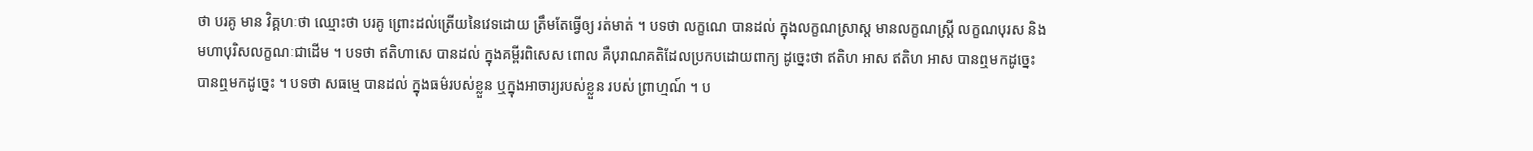ថា បរគូ មាន វិគ្គហៈថា ឈ្មោះថា បរគូ ព្រោះដល់ត្រើយនៃវេទដោយ ត្រឹមតែធ្វើឲ្យ រត់មាត់ ។ បទថា លក្ខណេ បានដល់ ក្នុងលក្ខណស្រាស្ត មានលក្ខណស្ត្រី លក្ខណបុរស និងមហាបុរិសលក្ខណៈជាដើម ។ បទថា ឥតិហាសេ បានដល់ ក្នុងគម្ពីរពិសេស ពោល គឺបុរាណគតិដែលប្រកបដោយពាក្យ ដូច្នេះថា ឥតិហ អាស ឥតិហ អាស បានឮមកដូច្នេះ បានឮមកដូច្នេះ ។ បទថា សធម្មេ បានដល់ ក្នុងធម៌របស់ខ្លួន ឬក្នុងអាចារ្យរបស់ខ្លួន របស់ ព្រាហ្មណ៍ ។ ប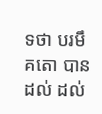ទថា បរមឹ គតោ បានដល់ ដល់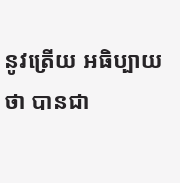នូវត្រើយ អធិប្បាយថា បានជា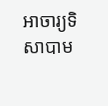អាចារ្យទិសាបាម